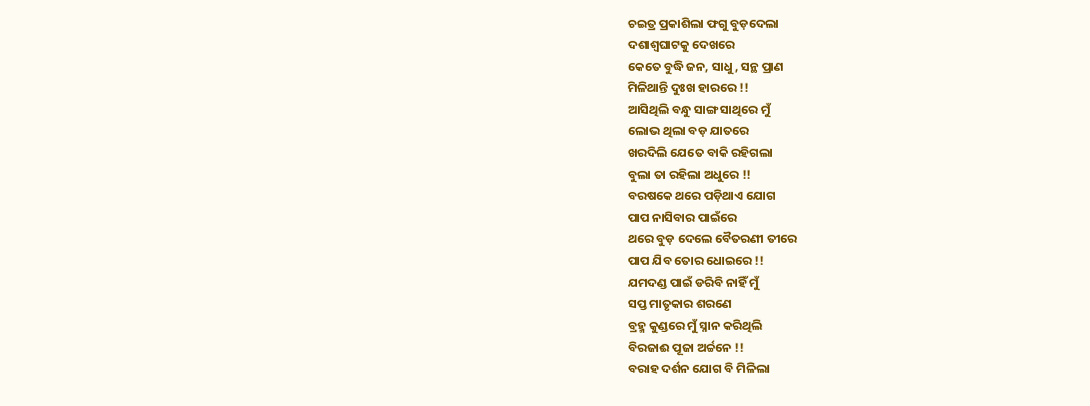ଚଇତ୍ର ପ୍ରକାଶିଲା ଫଗୁ ବୁଡ଼ଦେଲା
ଦଶାଶ୍ଵଘାଟକୁ ଦେଖରେ
କେତେ ବୁଦ୍ଧି ଜନ, ସାଧୁ, ସନ୍ଥ ପ୍ରାଣ
ମିଳିଥାନ୍ତି ଦୁଃଖ ହାରରେ !!
ଆସିଥିଲି ବନ୍ଧୁ ସାଙ୍ଗ ସାଥିରେ ମୁଁ
ଲୋଭ ଥିଲା ବଡ଼ ଯାତରେ
ଖରଦିଲି ଯେତେ ବାକି ରହିଗଲା
ବୁଲା ତା ରହିଲା ଅଧୁରେ !!
ବରଷକେ ଥରେ ପଡ଼ିଥାଏ ଯୋଗ
ପାପ ନାସିବାର ପାଇଁରେ
ଥରେ ବୁଡ଼ ଦେଲେ ବୈତରଣୀ ତୀରେ
ପାପ ଯିବ ତୋର ଧୋଇରେ !!
ଯମଦଣ୍ଡ ପାଇଁ ଡରିବି ନାହିଁ ମୁଁ
ସପ୍ତ ମାତୃକାର ଶରଣେ
ବ୍ରହ୍ମ କୁଣ୍ଡରେ ମୁଁ ସ୍ନାନ କରିଥିଲି
ବିରଜାଈ ପୂଜା ଅର୍ଚ୍ଚନେ !!
ବରାହ ଦର୍ଶନ ଯୋଗ ବି ମିଳିଲା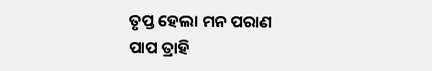ତୃପ୍ତ ହେଲା ମନ ପରାଣ
ପାପ ତ୍ରାହି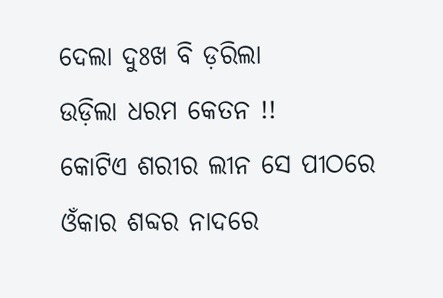ଦେଲା ଦୁଃଖ ବି ଡ଼ରିଲା
ଉଡ଼ିଲା ଧରମ କେତନ !!
କୋଟିଏ ଶରୀର ଲୀନ ସେ ପୀଠରେ
ଓଁକାର ଶବ୍ଦର ନାଦରେ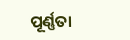ପୂର୍ଣ୍ଣତା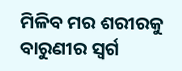ମିଳିବ ମର ଶରୀରକୁ
ବାରୁଣୀର ସ୍ଵର୍ଗ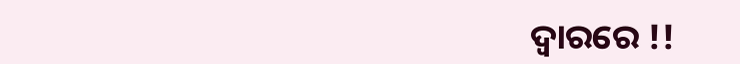ଦ୍ୱାରରେ !!